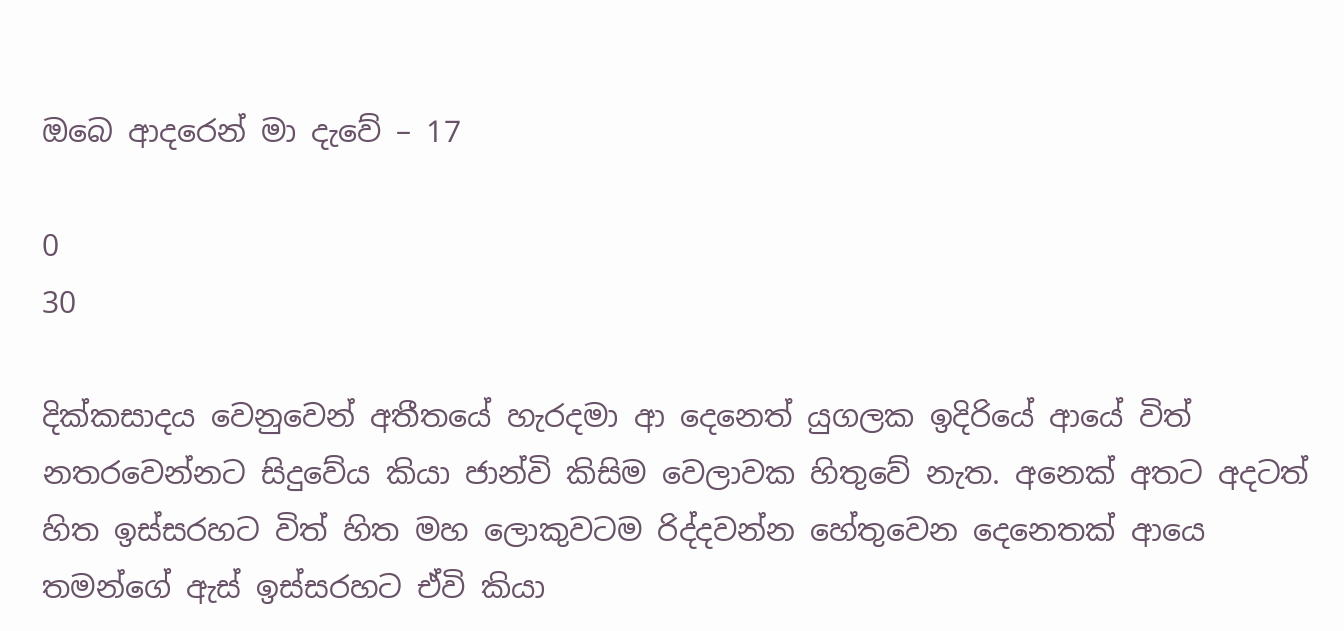ඔබෙ ආදරෙන් මා දැවේ – 17

0
30

දික්කසාදය වෙනුවෙන් අතීතයේ හැරදමා ආ දෙනෙත් යුගලක ඉදිරියේ ආයේ විත් නතරවෙන්නට සිදුවේය කියා ජාන්වි කිසිම වෙලාවක හිතුවේ නැත. අනෙක් අතට අදටත් හිත ඉස්සරහට විත් හිත මහ ලොකුවටම රිද්දවන්න හේතුවෙන දෙනෙතක් ආයෙ තමන්ගේ ඇස් ඉස්සරහට ඒවි කියා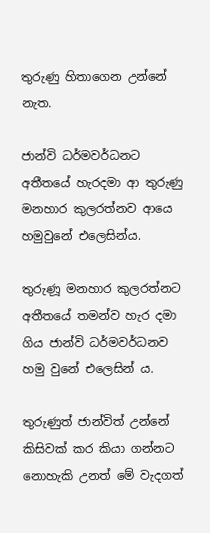තුරුණු හිතාගෙන උන්නේ නැත.

ජාන්වි ධර්මවර්ධනට අතීතයේ හැරදමා ආ තුරුණු මනහාර කුලරත්නව ආයෙ හමුවුනේ එලෙසින්ය.

තුරුණූ මනහාර කුලරත්නට අතීතයේ තමන්ව හැර දමා ගිය ජාන්වි ධර්මවර්ධනව හමු වුනේ එලෙසින් ය.

තුරුණුත් ජාන්විත් උන්නේ කිසිවක් කර කියා ගන්නට නොහැකි උනත් මේ වැදගත්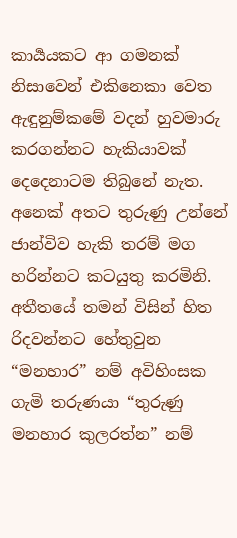කාර්‍යයකට ආ ගමනක් නිසාවෙන් එකිනෙකා වෙත ඇඳුනුම්කමේ වදන් හුවමාරු කරගන්නට හැකියාවක් දෙදෙනාටම තිබුනේ නැත. අනෙක් අතට තුරුණු උන්නේ ජාන්විව හැකි තරම් මග හරින්නට කටයුතු කරමිනි. අතීතයේ තමන් විසින් හිත රිදවන්නට හේතුවුන “මනහාර” නම් අවිහිංසක ගැමි තරුණයා “තුරුණු මනහාර කුලරත්න” නම්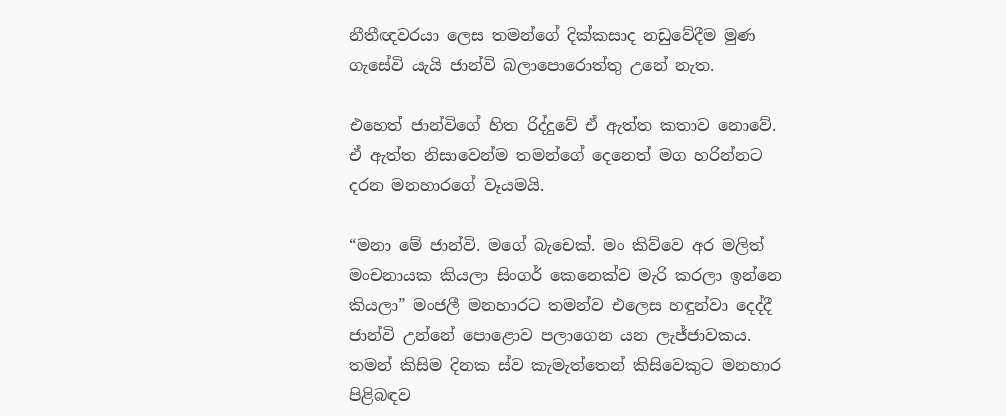නීතීඥවරයා ලෙස තමන්ගේ දික්කසාද නඩුවේදීම මුණ ගැසේවි යැයි ජාන්වි බලාපොරොත්තු උනේ නැත.

එහෙත් ජාන්විගේ හිත රිද්දුවේ ඒ ඇත්ත කතාව නොවේ. ඒ ඇත්ත නිසාවෙන්ම තමන්ගේ දෙනෙත් මග හරින්නට දරන මනහාරගේ වෑයමයි.

“මනා මේ ජාන්වි. මගේ බැචෙක්. මං කිව්වෙ අර මලිත් මංචනායක කියලා සිංගර් කෙනෙක්ව මැරි කරලා ඉන්නෙ කියලා” මංජලී මනහාරට තමන්ව එලෙස හඳුන්වා දෙද්දී ජාන්වි උන්නේ පොළොව පලාගෙන යන ලැජ්ජාවකය. තමන් කිසිම දිනක ස්ව කැමැත්තෙන් කිසිවෙකුට මනහාර පිළිබඳව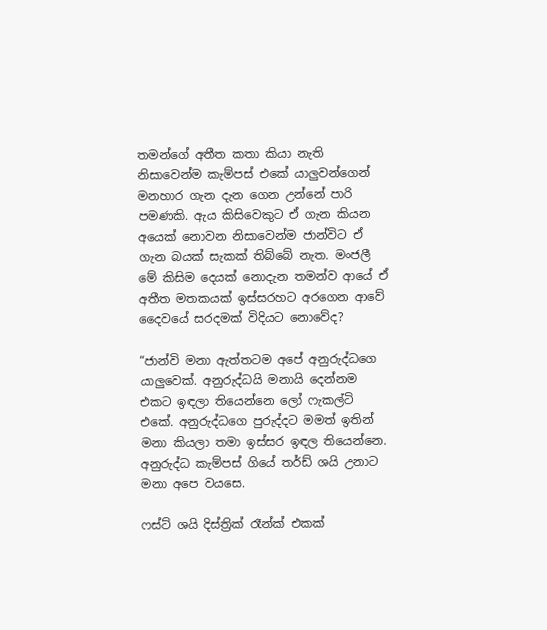තමන්ගේ අතීත කතා කියා නැති නිසාවෙන්ම කැම්පස් එකේ යාලුවන්ගෙන් මනහාර ගැන දැන ගෙන උන්නේ පාරි පමණකි. ඇය කිසිවෙකුට ඒ ගැන කියන අයෙක් නොවන නිසාවෙන්ම ජාන්විට ඒ ගැන බයක් සැකක් තිබ්බේ නැත. මංජලී මේ කිසිම දෙයක් නොදැන තමන්ව ආයේ ඒ අතීත මතකයක් ඉස්සරහට අරගෙන ආවේ දෛවයේ සරදමක් විදියට නොවේද?

“ජාන්වි මනා ඇත්තටම අපේ අනුරුද්ධගෙ යාලුවෙක්. අනුරුද්ධයි මනායි දෙන්නම එකට ඉඳලා තියෙන්නෙ ලෝ ෆැකල්ටි එකේ. අනුරුද්ධගෙ පුරුද්දට මමත් ඉතින් මනා කියලා තමා ඉස්සර ඉඳල තියෙන්නෙ. අනුරුද්ධ කැම්පස් ගියේ තර්ඩ් ශයි උනාට මනා අපෙ වයසෙ.

ෆස්ට් ශයි දිස්ත්‍රික් රෑන්ක් එකක්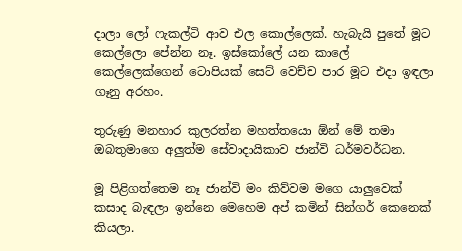දාලා ලෝ ෆැකල්ටි ආව එල කොල්ලෙක්. හැබැයි පුතේ මූට කෙල්ලො පේන්න නෑ. ඉස්කෝලේ යන කාලේ කෙල්ලෙක්ගෙන් ටොපියක් සෙට් වෙච්ච පාර මූට එදා ඉඳලා ගෑනු අරහං.

තුරුණු මනහාර කුලරත්න මහත්තයො ඕන් මේ තමා ඔබතුමාගෙ අලුත්ම සේවාදායිකාව ජාන්වි ධර්මවර්ධන.

මූ පිළිගත්තෙම නෑ ජාන්වි මං කිව්වම මගෙ යාලුවෙක් කසාද බැඳලා ඉන්නෙ මෙහෙම අප් කමින් සින්ගර් කෙනෙක් කියලා.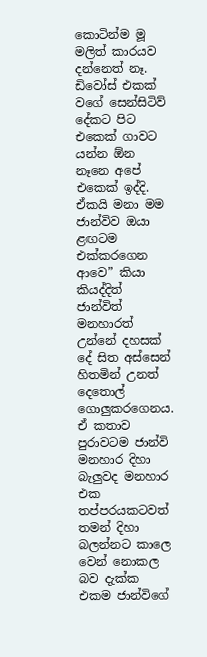කොටින්ම මූ මලිත් කාරයව දන්නෙත් නෑ. ඩිවෝස් එකක් වගේ සෙන්සිටිව් දේකට පිට එකෙක් ගාවට යන්න ඕන නෑනෙ අපේ එකෙක් ඉද්දි. ඒකයි මනා මම ජාන්විව ඔයා ළඟටම එක්කරගෙන ආවෙ” කියා කියද්දිත් ජාන්විත් මනහාරත් උන්නේ දහසක් දේ සිත අස්සෙන් හිතමින් උනත් දෙතොල් ගොලුකරගෙනය. ඒ කතාව පුරාවටම ජාන්වි මනහාර දිහා බැලුවද මනහාර එක තප්පරයකටවත් තමන් දිහා බලන්නට කාලෙ වෙන් නොකල බව දැක්ක එකම ජාන්විගේ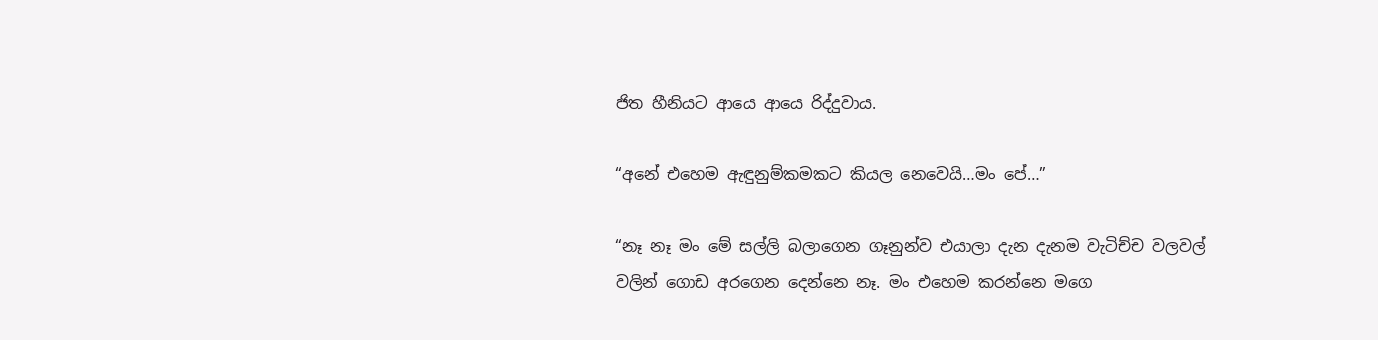ජිත හීනියට ආයෙ ආයෙ රිද්දුවාය.

“අනේ එහෙම ඇඳුනුම්කමකට කියල නෙවෙයි…මං පේ…”

“නෑ නෑ මං මේ සල්ලි බලාගෙන ගෑනුන්ව එයාලා දැන දැනම වැටිච්ච වලවල් වලින් ගොඩ අරගෙන දෙන්නෙ නෑ. මං එහෙම කරන්නෙ මගෙ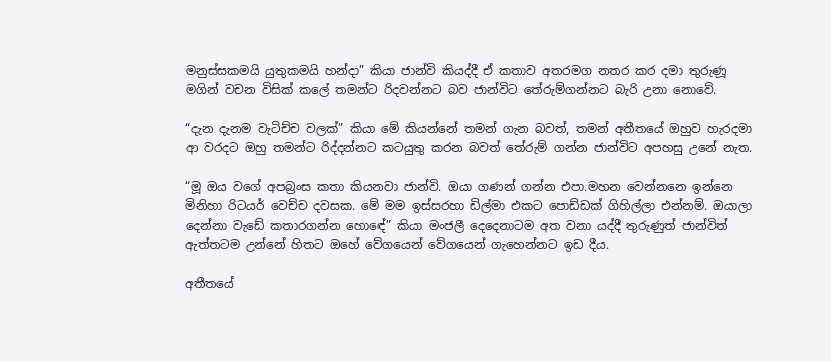මනුස්සකමයි යුතුකමයි හන්දා” කියා ජාන්වි කියද්දී ඒ කතාව අතරමග නතර කර දමා තුරුණූ මගින් වචන විසික් කලේ තමන්ට රිදවන්නට බව ජාන්විට තේරුම්ගන්නට බැරි උනා නොවේ.

“දැන දැනම වැටිච්ච වලක්” කියා මේ කියන්නේ තමන් ගැන බවත්, තමන් අතීතයේ ඔහුව හැරදමා ආ වරදට ඔහු තමන්ට රිද්දන්නට කටයුතු කරන බවත් තේරුම් ගන්න ජාන්විට අපහසු උනේ නැත.

“මූ ඔය වගේ අපබ්‍රංස කතා කියනවා ජාන්වි. ඔයා ගණන් ගන්න එපා.මහන වෙන්නනෙ ඉන්නෙ මිනිහා රිටයර් වෙච්ච දවසක. මේ මම ඉස්සරහා ඩිල්මා එකට පොඩ්ඩක් ගිහිල්ලා එන්නම්. ඔයාලා දෙන්නා වැඩේ කතාරගන්න හොඳේ” කියා මංජලී දෙදෙනාටම අත වනා යද්දී තුරුණුත් ජාන්විත් ඇත්තටම උන්නේ හිතට ඔහේ වේගයෙන් වේගයෙන් ගැහෙන්නට ඉඩ දීය.

අතීතයේ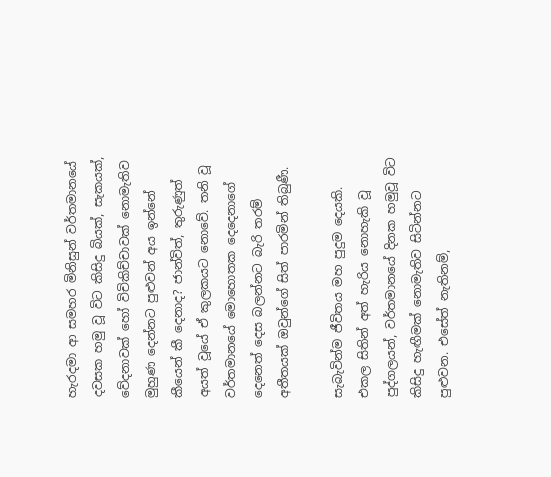හැරදමා ආ සමහර මිනිසුන් වර්තමානයේ දවසක හමු වූ විට කිසිදු බියක්, සැකයක්, වේදනාවක් හෝ විචිකිච්චාවක් නොමැතිව මුහුණ දෙන්නට පුළුවන් අය ඉන්නේ කීයෙන් කී දෙනාද? ජාන්විත්, තුරුණුත් අයත් වූයේ ඒ කුලකයට නොවේ. තනි වූ වර්තමානයේ මොහොතක දෙදෙනාගේ දෙනෙත් දෙස බලන්නට බැරි තරම් අතීතයක් ඔවුන්ගේ සිත් පාරමින් තිබුණී.

සැබැවින්ම ජීවිතය මහ පුදුම දෙයකි. එකල සිතින් අත් හැරිය නොහැකි වූ පුද්ගලයන්, වර්තමානයේ දිනක හමුවූ විට කිසිදු හැඟීමක් නොමැතිව සිටින්නට පුළුවන. එසේත් නැතිනම්,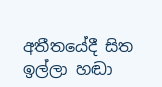අතීතයේදී සිත ඉල්ලා හඬා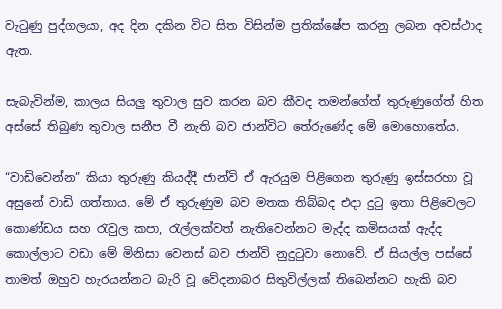වැටුණු පුද්ගලයා, අද දින දකින විට සිත විසින්ම ප්‍රතික්ෂේප කරනු ලබන අවස්ථාද ඇත.

සැබැවින්ම, කාලය සියලු තුවාල සුව කරන බව කීවද තමන්ගේත් තුරුණුගේත් හිත අස්සේ තිබුණ තුවාල සනීප වී නැති බව ජාන්විට තේරුණේද මේ මොහොතේය.

“වාඩිවෙන්න” කියා තුරුණු කියද්දී ජාන්වි ඒ ඇරයුම පිළිගෙන තුරුණු ඉස්සරහා වූ අසුනේ වාඩි ගත්තාය. මේ ඒ තුරුණුම බව මතක තිබ්බද එදා දුටු ඉතා පිළිවෙලට කොණ්ඩය සහ රැවුල කපා, රැල්ලක්වත් නැතිවෙන්නට මැද්ද කමිසයක් ඇද්ද කොල්ලාට වඩා මේ මිනිසා වෙනස් බව ජාන්වි නුදුටුවා නොවේ. ඒ සියල්ල පස්සේ තාමත් ඔහුව හැරයන්නට බැරි වූ වේදනාබර සිතුවිල්ලක් තිබෙන්නට හැකි බව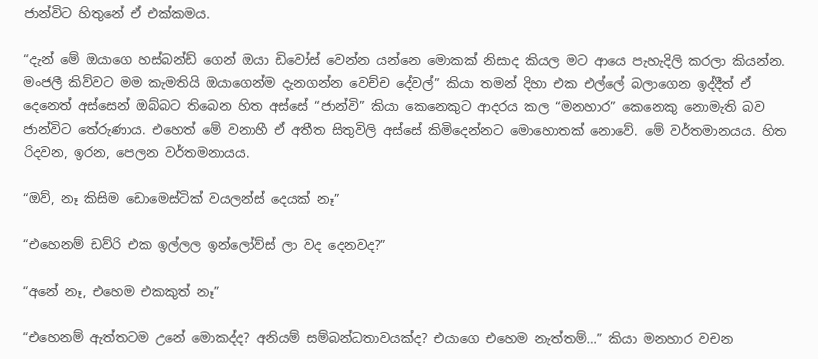ජාන්විට හිතුනේ ඒ එක්කමය.

“දැන් මේ ඔයාගෙ හස්බන්ඩ් ගෙන් ඔයා ඩිවෝස් වෙන්න යන්නෙ මොකක් නිසාද කියල මට ආයෙ පැහැදිලි කරලා කියන්න. මංජලී කිව්වට මම කැමතියි ඔයාගෙන්ම දැනගන්න වෙච්ච දේවල්” කියා තමන් දිහා එක එල්ලේ බලාගෙන ඉද්දීත් ඒ දෙනෙත් අස්සෙන් ඔබ්බට තිබෙන හිත අස්සේ “ජාන්වි” කියා කෙනෙකුට ආදරය කල “මනහාර” කෙනෙකු නොමැති බව ජාන්විට තේරුණාය. එහෙත් මේ වනාහී ඒ අතීත සිතුවිලි අස්සේ කිමිදෙන්නට මොහොතක් නොවේ. මේ වර්තමානයය. හිත රිදවන, ඉරන, පෙලන වර්තමනායය.

“ඔව්, නෑ කිසිම ඩොමෙස්ටික් වයලන්ස් දෙයක් නෑ”

“එහෙනම් ඩව්රි එක ඉල්ලල ඉන්ලෝව්ස් ලා වද දෙනවද?”

“අනේ නෑ, එහෙම එකකුත් නෑ”

“එහෙනම් ඇත්තටම උනේ මොකද්ද? අනියම් සම්බන්ධතාවයක්ද? එයාගෙ එහෙම නැත්තම්…” කියා මනහාර වචන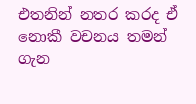එතනින් නතර කරද ඒ නොකී වචනය තමන් ගැන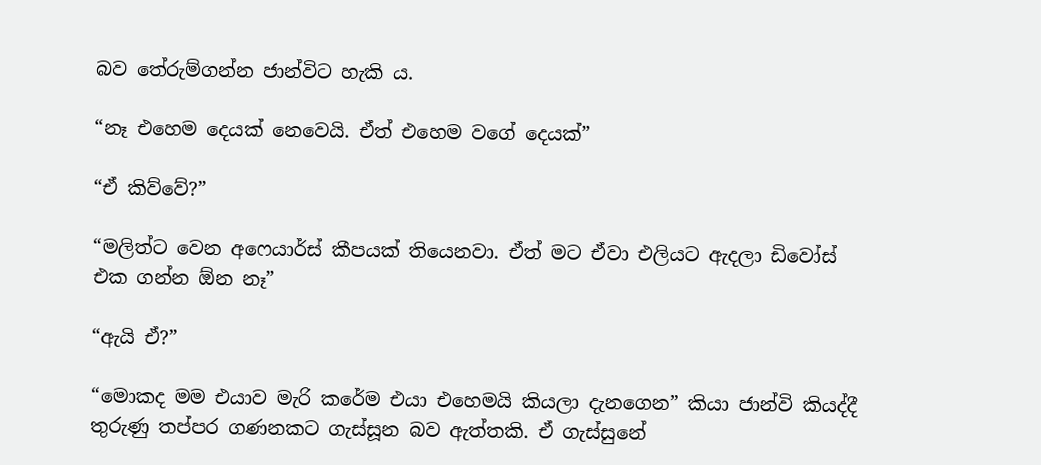බව තේරුම්ගන්න ජාන්විට හැකි ය.

“නෑ එහෙම දෙයක් නෙවෙයි. ඒත් එහෙම වගේ දෙයක්”

“ඒ කිව්වේ?”

“මලිත්ට වෙන අෆෙයාර්ස් කීපයක් තියෙනවා. ඒත් මට ඒවා එලියට ඇදලා ඩිවෝස් එක ගන්න ඕන නෑ”

“ඇයි ඒ?”

“මොකද මම එයාව මැරි කරේම එයා එහෙමයි කියලා දැනගෙන” කියා ජාන්වි කියද්දී තුරුණු තප්පර ගණනකට ගැස්සූන බව ඇත්තකි. ඒ ගැස්සුනේ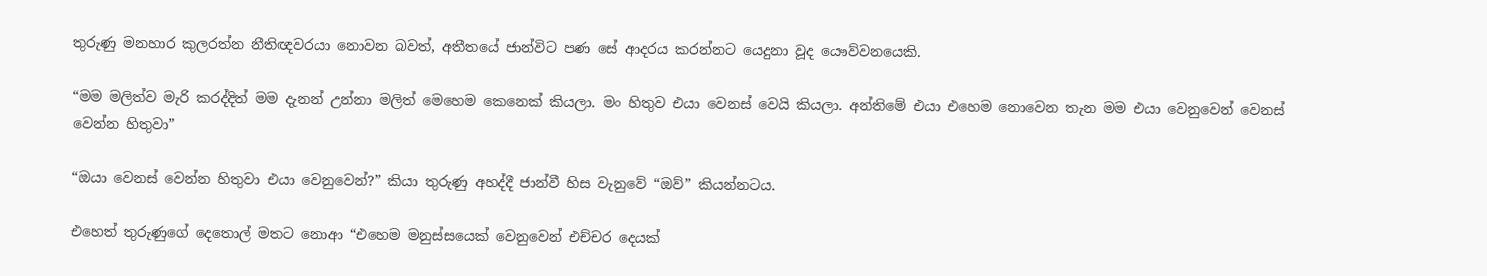තුරුණු මනහාර කුලරත්න නීතිඥවරයා නොවන බවත්, අතීතයේ ජාන්විට පණ සේ ආදරය කරන්නට යෙදුනා වූද යෞව්වනයෙකි.

“මම මලිත්ව මැරි කරද්දිත් මම දැනන් උන්නා මලිත් මෙහෙම කෙනෙක් කියලා. මං හිතුව එයා වෙනස් වෙයි කියලා. අන්තිමේ එයා එහෙම නොවෙන තැන මම එයා වෙනුවෙන් වෙනස් වෙන්න හිතුවා”

“ඔයා වෙනස් වෙන්න හිතුවා එයා වෙනුවෙන්?” කියා තුරුණු අහද්දී ජාන්වී හිස වැනුවේ “ඔව්” කියන්නටය.

එහෙත් තුරුණුගේ දෙතොල් මතට නොආ “එහෙම මනුස්සයෙක් වෙනුවෙන් එච්චර දෙයක්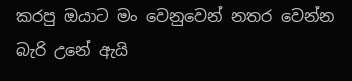කරපු ඔයාට මං වෙනුවෙන් නතර වෙන්න බැරි උනේ ඇයි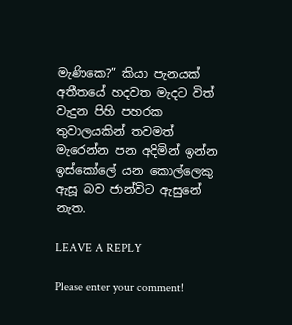මැණිකෙ?” කියා පැනයක් අතීතයේ හදවත මැදට විත් වැදුන පිහි පහරක තුවාලයකින් තවමත් මැරෙන්න පන අදිමින් ඉන්න ඉස්කෝලේ යන කොල්ලෙකු ඇසූ බව ජාන්විට ඇසුනේ නැත.

LEAVE A REPLY

Please enter your comment!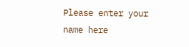Please enter your name here